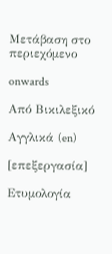Μετάβαση στο περιεχόμενο

onwards

Από Βικιλεξικό

Αγγλικά (en)

[επεξεργασία]

Ετυμολογία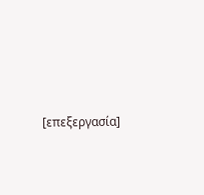[επεξεργασία]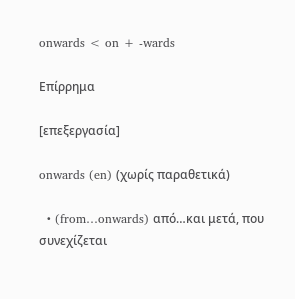onwards < on + -wards

Επίρρημα

[επεξεργασία]

onwards (en) (χωρίς παραθετικά)

  • (from…onwards) από…και μετά, που συνεχίζεται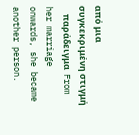από μια συγκεκριμένη στιγμή
    παράδειγμα  From her marriage onwards, she became another person.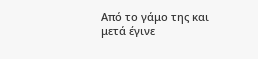Από το γάμο της και μετά έγινε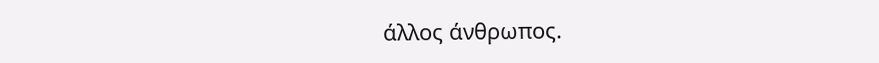άλλος άνθρωπος.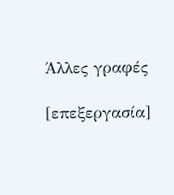Άλλες γραφές

[επεξεργασία]